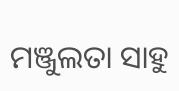ମଞ୍ଜୁଲତା ସାହୁ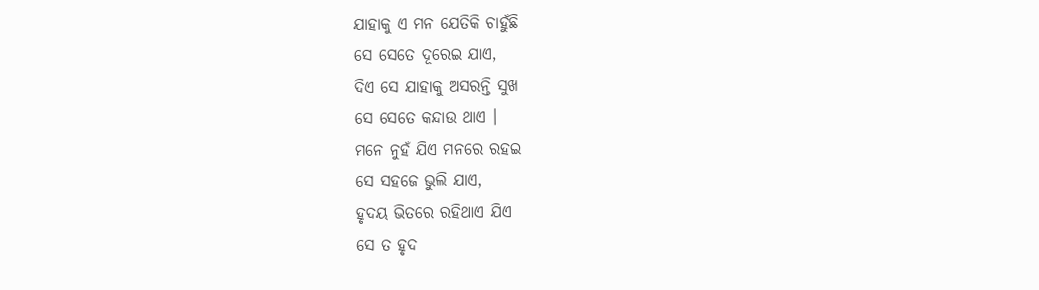ଯାହାକୁ ଏ ମନ ଯେତିକି ଚାହୁଁଛି
ସେ ସେତେ ଦୂରେଇ ଯାଏ,
ଦିଏ ସେ ଯାହାକୁ ଅସରନ୍ତି ସୁଖ
ସେ ସେତେ କନ୍ଦାଉ ଥାଏ ।
ମନେ ନୁହଁ ଯିଏ ମନରେ ରହଇ
ସେ ସହଜେ ଭୁଲି ଯାଏ,
ହୃଦୟ ଭିତରେ ରହିଥାଏ ଯିଏ
ସେ ତ ହୃଦ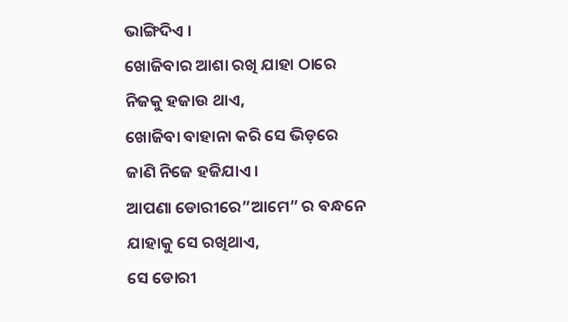ଭାଙ୍ଗିଦିଏ ।
ଖୋଜିବାର ଆଶା ରଖି ଯାହା ଠାରେ
ନିଜକୁ ହଜାଉ ଥାଏ,
ଖୋଜିବା ବାହାନା କରି ସେ ଭିଡ଼ରେ
ଜାଣି ନିଜେ ହଜିଯାଏ ।
ଆପଣା ଡୋରୀରେ”ଆମେ” ର ବନ୍ଧନେ
ଯାହାକୁ ସେ ରଖିଥାଏ,
ସେ ଡୋରୀ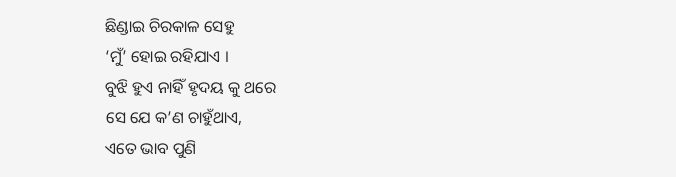ଛିଣ୍ଡାଇ ଚିରକାଳ ସେହୁ
‘ମୁଁ’ ହୋଇ ରହିଯାଏ ।
ବୁଝି ହୁଏ ନାହିଁ ହୃଦୟ କୁ ଥରେ
ସେ ଯେ କ’ଣ ଚାହୁଁଥାଏ,
ଏତେ ଭାବ ପୁଣି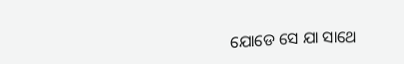ଯୋଡେ ସେ ଯା ସାଥେ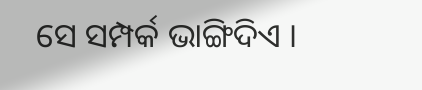ସେ ସମ୍ପର୍କ ଭାଙ୍ଗିଦିଏ ।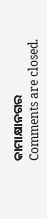କାମାକ୍ଷାନଗର
Comments are closed.